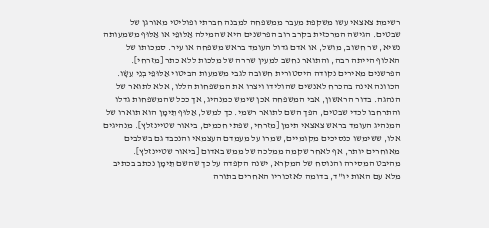רשימת צאצאי עשו משקפת מעבר ממשפחה למבנה חברתי ופוליטי מאורגן של שבטים. הגישה המרכזית בקרב רוב הפרשנים היא שהמילה אַלּוּפֵי או אַלּוּף משמעותה נשיא, שר חשוב, מושל, או אדם גדול העומד בראש משפחה או עיר. סמכותו של האלוף הייתה רבה, והתואר נחשב למעין שררה של מלכות ללא כתר [מזרחי].
הפרשנים מאירים נקודה היסטורית חשובה לגבי משמעות הביטוי אַלּוּפֵי בְנֵי עֵשָׂו. הכוונה אינה בהכרח לאנשים שהולידו ויצרו את המשפחות הללו, אלא לתואר של הנהגה. בדור הראשון, אבי המשפחה אכן שימש כמנהיג, אך ככל שהמשפחות גדלו והתרחבו לכדי שבטים, הפך השם לתואר רשמי. כך למשל, אַלּוּף תֵּימָן הוא תוארו של המנהיג העומד בראש צאצאי תימן [מזרחי, שפתי חכמים, ביאור שטיינזלץ]. מנהיגים אלו, ששימשו כנסיכים מקומיים, שמרו על מעמדם העצמאי והנכבד גם בשלבים מאוחרים יותר, אף לאחר שקמה ממלכה של ממש באדום [ביאור שטיינזלץ].
מהיבט המסירה והנוסח של המקרא, ישנה הקפדה על כך שהשם תֵּימָן נכתב בכתיב מלא עם האות יו"ד, בדומה לאזכוריו האחרים בתורה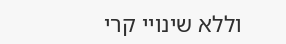וללא שינויי קרי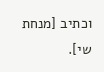וכתיב [מנחת שי].